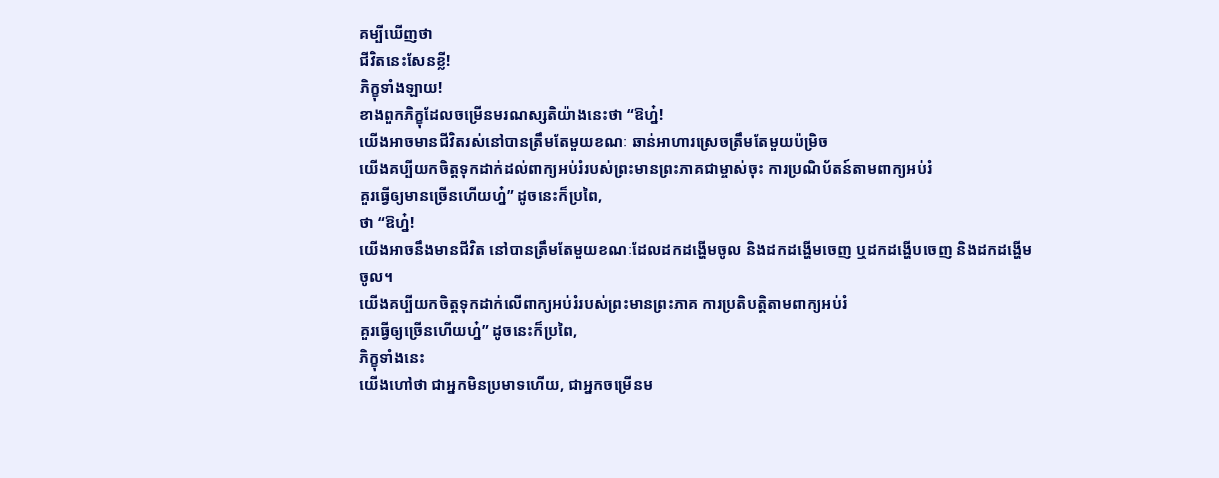គម្បីឃើញថា
ជីវិតនេះសែនខ្លី!
ភិក្ខុទាំងឡាយ!
ខាងពួកភិក្ខុដែលចម្រើនមរណស្សតិយ៉ាងនេះថា “ឱហ្ន៎!
យើងអាចមានជីវិតរស់នៅបានត្រឹមតែមួយខណៈ ឆាន់អាហារស្រេចត្រឹមតែមួយប៉ម្រិច
យើងគប្បីយកចិត្តទុកដាក់ដល់ពាក្យអប់រំរបស់ព្រះមានព្រះភាគជាម្ចាស់ចុះ ការប្រណិប័តន៍តាមពាក្យអប់រំ
គួរធ្វើឲ្យមានច្រើនហើយហ្ន៎” ដូចនេះក៏ប្រពៃ,
ថា “ឱហ្ន៎!
យើងអាចនឹងមានជីវិត នៅបានត្រឹមតែមួយខណៈដែលដកដង្ហើមចូល និងដកដង្ហើមចេញ ឬដកដង្ហើបចេញ និងដកដង្ហើមចូល។
យើងគប្បីយកចិត្តទុកដាក់លើពាក្យអប់រំរបស់ព្រះមានព្រះភាគ ការប្រតិបត្តិតាមពាក្យអប់រំ
គួរធ្វើឲ្យច្រើនហើយហ្ន៎” ដូចនេះក៏ប្រពៃ,
ភិក្ខុទាំងនេះ
យើងហៅថា ជាអ្នកមិនប្រមាទហើយ, ជាអ្នកចម្រើនម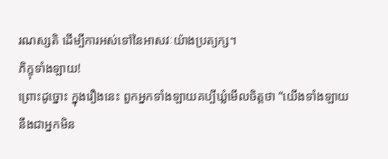រណស្សតិ ដើម្បីការអស់ទៅនៃអាសវៈយ៉ាងប្រត្យក្ស។
ភិក្ខុទាំងឡាយ!
ព្រោះដូច្នោះ ក្នុងរឿងនេះ ពួកអ្នកទាំងឡាយគប្បីឃ្លំមើលចិត្តថា “យើងទាំងឡាយ
នឹងជាអ្នកមិន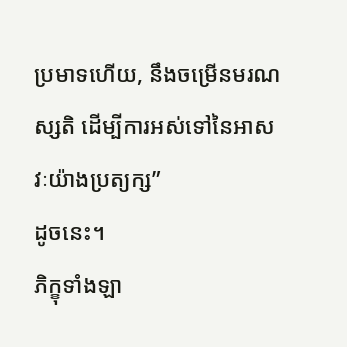ប្រមាទហើយ, នឹងចម្រើនមរណស្សតិ ដើម្បីការអស់ទៅនៃអាសវៈយ៉ាងប្រត្យក្ស”
ដូចនេះ។
ភិក្ខុទាំងឡា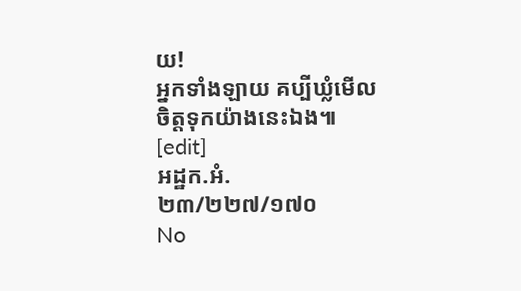យ!
អ្នកទាំងឡាយ គប្បីឃ្លំមើលចិត្តទុកយ៉ាងនេះឯង៕ [edit]
អដ្ឋក.អំ.
២៣/២២៧/១៧០
No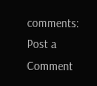comments:
Post a Comment